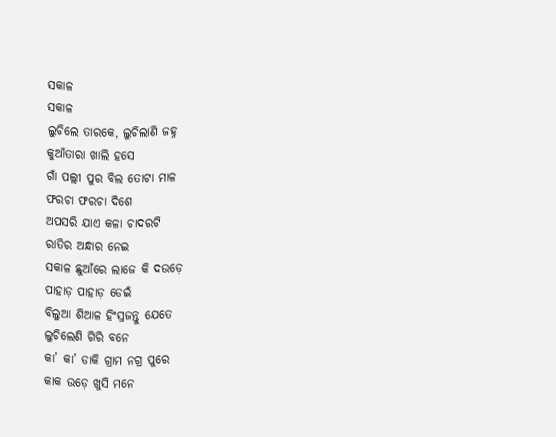ସକାଳ
ସକାଳ
ଲୁଚିଲେ ତାରକେ, ଲୁଚିଲାଣି ଜହ୍ନ
କୁଆଁତାରା ଖାଲି ହସେ
ଗାଁ ପଲ୍ଲୀ ପୁର ବିଲ ତୋଟା ମାଳ
ଫରଚା ଫରଚା ଦିଶେ
ଅପସରି ଯାଏ କଳା ଚାଦରଟି
ରାତିର ଅନ୍ଧାର ନେଇ
ସକାଳ ଛୁଆଁରେ ଲାଜେ କି ଦଉଡ଼େ
ପାହାଡ଼ ପାହାଡ଼ ଡେଇଁ
ବିଲୁଆ ଶିଆଳ ହିଂସ୍ରଜନ୍ତୁ ଯେତେ
ଲୁଚିଲେଣି ଗିରି ବନେ
କା’ କା’ ଡାକି ଗ୍ରାମ ନଗ୍ର ପୁରେ
କାକ ଉଡ଼େ ଖୁସି ମନେ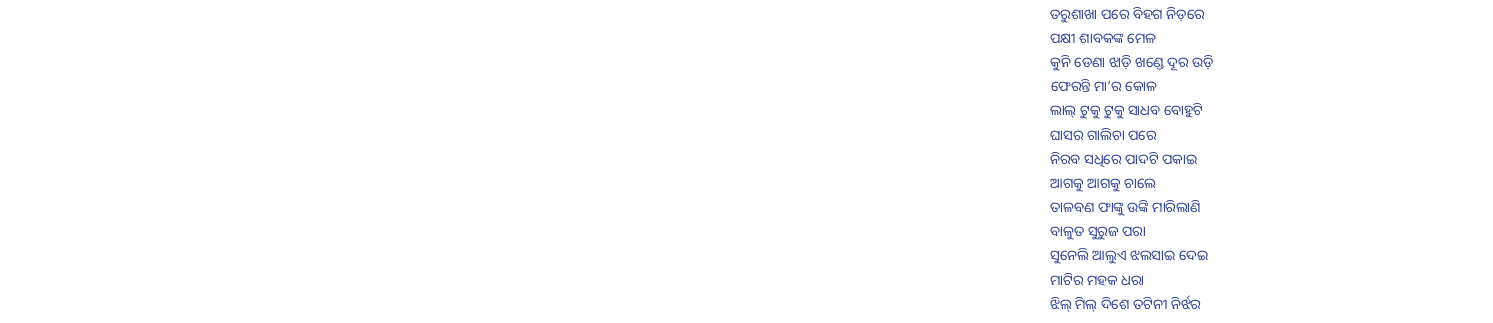ତରୁଶାଖା ପରେ ବିହଗ ନିଡ଼ରେ
ପକ୍ଷୀ ଶାବକଙ୍କ ମେଳ
କୁନି ଡେଣା ଝାଡ଼ି ଖଣ୍ଡେ ଦୂର ଉଡ଼ି
ଫେରନ୍ତି ମା’ର କୋଳ
ଲାଲ୍ ଟୁକୁ ଟୁକୁ ସାଧବ ବୋହୁଟି
ଘାସର ଗାଲିଚା ପରେ
ନିରବ ସଧିରେ ପାଦଟି ପକାଇ
ଆଗକୁ ଆଗକୁ ଚାଲେ
ତାଳବଣ ଫାଙ୍କୁ ଉଙ୍କି ମାରିଲାଣି
ବାଳୁତ ସୁରୁଜ ପରା
ସୁନେଲି ଆଲୁଏ ଝଲସାଇ ଦେଇ
ମାଟିର ମହକ ଧରା
ଝିଲ୍ ମିଲ୍ ଦିଶେ ତଟିନୀ ନିର୍ଝର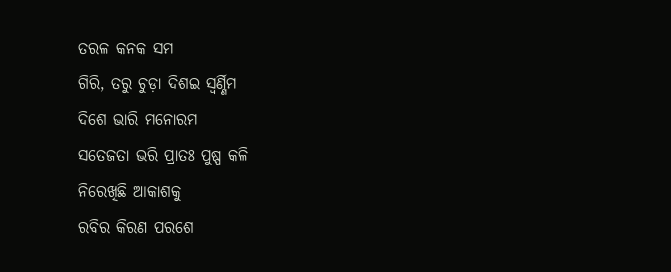ତରଳ କନକ ସମ
ଗିରି, ତରୁ ଚୁଡ଼ା ଦିଶଇ ସ୍ୱର୍ଣ୍ଣିମ
ଦିଶେ ଭାରି ମନୋରମ
ସତେଜତା ଭରି ପ୍ରାତଃ ପୁଷ୍ପ କଳି
ନିରେଖିଛି ଆକାଶକୁ
ରବିର କିରଣ ପରଶେ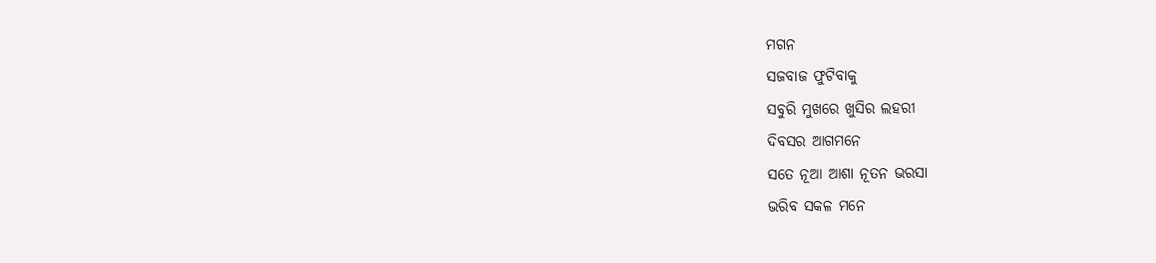ମଗନ
ସଜବାଜ ଫୁଟିବାକୁ
ସବୁରି ମୁଖରେ ଖୁସିର ଲହରୀ
ଦିବସର ଆଗମନେ
ସତେ ନୂଆ ଆଶା ନୂତନ ଭରସା
ଭରିବ ସକଳ ମନେ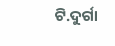ଟି.ଦୁର୍ଗା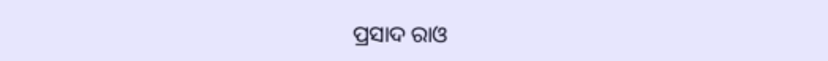ପ୍ରସାଦ ରାଓ